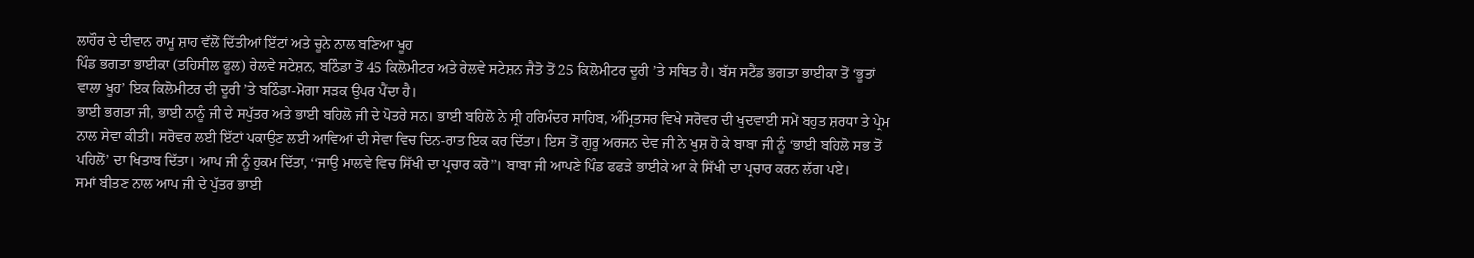ਲਾਹੌਰ ਦੇ ਦੀਵਾਨ ਰਾਮੂ ਸ਼ਾਹ ਵੱਲੋਂ ਦਿੱਤੀਆਂ ਇੱਟਾਂ ਅਤੇ ਚੂਨੇ ਨਾਲ ਬਣਿਆ ਖੂਹ
ਪਿੰਡ ਭਗਤਾ ਭਾਈਕਾ (ਤਹਿਸੀਲ ਫੂਲ) ਰੇਲਵੇ ਸਟੇਸ਼ਨ, ਬਠਿੰਡਾ ਤੋਂ 45 ਕਿਲੋਮੀਟਰ ਅਤੇ ਰੇਲਵੇ ਸਟੇਸ਼ਨ ਜੈਤੋ ਤੋਂ 25 ਕਿਲੋਮੀਟਰ ਦੂਰੀ ’ਤੇ ਸਥਿਤ ਹੈ। ਬੱਸ ਸਟੈਂਡ ਭਗਤਾ ਭਾਈਕਾ ਤੋਂ ‘ਭੂਤਾਂ ਵਾਲਾ ਖੂਹ’ ਇਕ ਕਿਲੋਮੀਟਰ ਦੀ ਦੂਰੀ ’ਤੇ ਬਠਿੰਡਾ-ਮੋਗਾ ਸੜਕ ਉਪਰ ਪੈਂਦਾ ਹੈ।
ਭਾਈ ਭਗਤਾ ਜੀ, ਭਾਈ ਨਾਨੂੰ ਜੀ ਦੇ ਸਪੁੱਤਰ ਅਤੇ ਭਾਈ ਬਹਿਲੋ ਜੀ ਦੇ ਪੋਤਰੇ ਸਨ। ਭਾਈ ਬਹਿਲੋ ਨੇ ਸ੍ਰੀ ਹਰਿਮੰਦਰ ਸਾਹਿਬ, ਅੰਮ੍ਰਿਤਸਰ ਵਿਖੇ ਸਰੋਵਰ ਦੀ ਖੁਦਵਾਈ ਸਮੇਂ ਬਹੁਤ ਸ਼ਰਧਾ ਤੇ ਪ੍ਰੇਮ ਨਾਲ ਸੇਵਾ ਕੀਤੀ। ਸਰੋਵਰ ਲਈ ਇੱਟਾਂ ਪਕਾਉਣ ਲਈ ਆਵਿਆਂ ਦੀ ਸੇਵਾ ਵਿਚ ਦਿਨ-ਰਾਤ ਇਕ ਕਰ ਦਿੱਤਾ। ਇਸ ਤੋਂ ਗੁਰੂ ਅਰਜਨ ਦੇਵ ਜੀ ਨੇ ਖੁਸ਼ ਹੋ ਕੇ ਬਾਬਾ ਜੀ ਨੂੰ ‘ਭਾਈ ਬਹਿਲੋ ਸਭ ਤੋਂ ਪਹਿਲੋਂ’ ਦਾ ਖਿਤਾਬ ਦਿੱਤਾ। ਆਪ ਜੀ ਨੂੰ ਹੁਕਮ ਦਿੱਤਾ, ‘‘ਜਾਉ ਮਾਲਵੇ ਵਿਚ ਸਿੱਖੀ ਦਾ ਪ੍ਰਚਾਰ ਕਰੋ’’। ਬਾਬਾ ਜੀ ਆਪਣੇ ਪਿੰਡ ਫਫੜੇ ਭਾਈਕੇ ਆ ਕੇ ਸਿੱਖੀ ਦਾ ਪ੍ਰਚਾਰ ਕਰਨ ਲੱਗ ਪਏ।
ਸਮਾਂ ਬੀਤਣ ਨਾਲ ਆਪ ਜੀ ਦੇ ਪੁੱਤਰ ਭਾਈ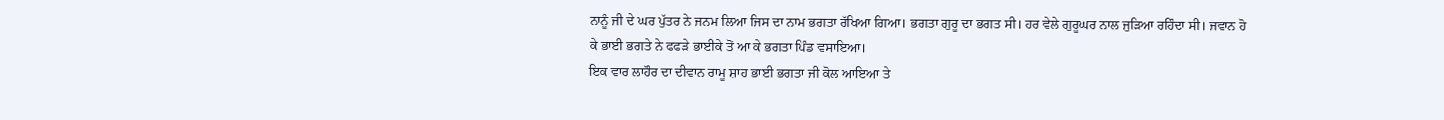ਨਾਨੂੰ ਜੀ ਦੇ ਘਰ ਪੁੱਤਰ ਨੇ ਜਨਮ ਲਿਆ ਜਿਸ ਦਾ ਨਾਮ ਭਗਤਾ ਰੱਖਿਆ ਗਿਆ। ਭਗਤਾ ਗੁਰੂ ਦਾ ਭਗਤ ਸੀ। ਹਰ ਵੇਲੇ ਗੁਰੂਘਰ ਨਾਲ ਜੁੜਿਆ ਰਹਿੰਦਾ ਸੀ। ਜਵਾਨ ਹੋ ਕੇ ਭਾਈ ਭਗਤੇ ਨੇ ਫਫੜੇ ਭਾਈਕੇ ਤੋਂ ਆ ਕੇ ਭਗਤਾ ਪਿੰਡ ਵਸਾਇਆ।
ਇਕ ਵਾਰ ਲਾਹੌਰ ਦਾ ਦੀਵਾਨ ਰਾਮੂ ਸ਼ਾਹ ਭਾਈ ਭਗਤਾ ਜੀ ਕੋਲ ਆਇਆ ਤੇ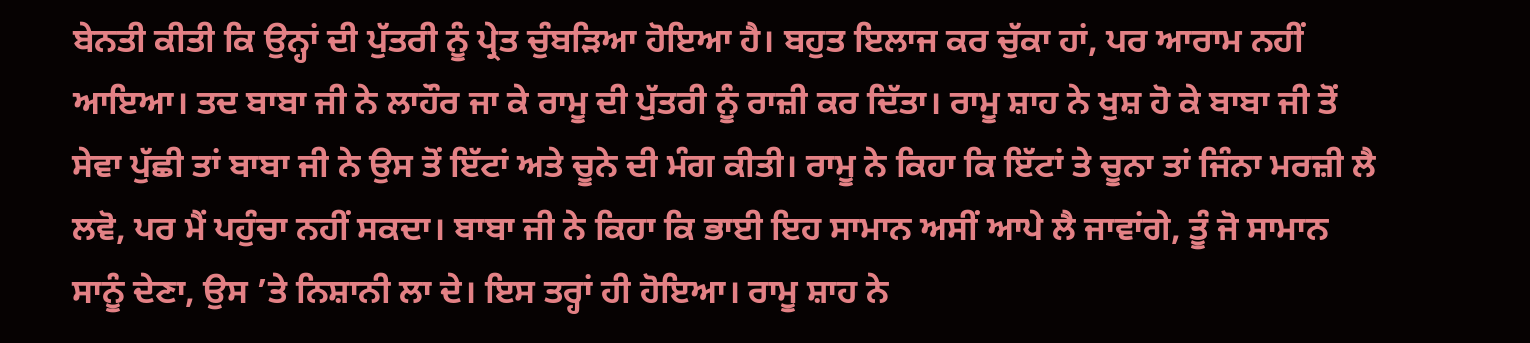ਬੇਨਤੀ ਕੀਤੀ ਕਿ ਉਨ੍ਹਾਂ ਦੀ ਪੁੱਤਰੀ ਨੂੰ ਪ੍ਰੇਤ ਚੁੰਬੜਿਆ ਹੋਇਆ ਹੈ। ਬਹੁਤ ਇਲਾਜ ਕਰ ਚੁੱਕਾ ਹਾਂ, ਪਰ ਆਰਾਮ ਨਹੀਂ ਆਇਆ। ਤਦ ਬਾਬਾ ਜੀ ਨੇ ਲਾਹੌਰ ਜਾ ਕੇ ਰਾਮੂ ਦੀ ਪੁੱਤਰੀ ਨੂੰ ਰਾਜ਼ੀ ਕਰ ਦਿੱਤਾ। ਰਾਮੂ ਸ਼ਾਹ ਨੇ ਖੁਸ਼ ਹੋ ਕੇ ਬਾਬਾ ਜੀ ਤੋਂ ਸੇਵਾ ਪੁੱਛੀ ਤਾਂ ਬਾਬਾ ਜੀ ਨੇ ਉਸ ਤੋਂ ਇੱਟਾਂ ਅਤੇ ਚੂਨੇ ਦੀ ਮੰਗ ਕੀਤੀ। ਰਾਮੂ ਨੇ ਕਿਹਾ ਕਿ ਇੱਟਾਂ ਤੇ ਚੂਨਾ ਤਾਂ ਜਿੰਨਾ ਮਰਜ਼ੀ ਲੈ ਲਵੋ, ਪਰ ਮੈਂ ਪਹੁੰਚਾ ਨਹੀਂ ਸਕਦਾ। ਬਾਬਾ ਜੀ ਨੇ ਕਿਹਾ ਕਿ ਭਾਈ ਇਹ ਸਾਮਾਨ ਅਸੀਂ ਆਪੇ ਲੈ ਜਾਵਾਂਗੇ, ਤੂੰ ਜੋ ਸਾਮਾਨ ਸਾਨੂੰ ਦੇਣਾ, ਉਸ ’ਤੇ ਨਿਸ਼ਾਨੀ ਲਾ ਦੇ। ਇਸ ਤਰ੍ਹਾਂ ਹੀ ਹੋਇਆ। ਰਾਮੂ ਸ਼ਾਹ ਨੇ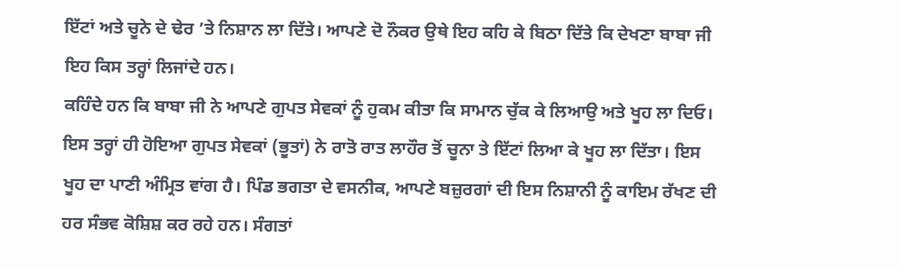ਇੱਟਾਂ ਅਤੇ ਚੂਨੇ ਦੇ ਢੇਰ ’ਤੇ ਨਿਸ਼ਾਨ ਲਾ ਦਿੱਤੇ। ਆਪਣੇ ਦੋ ਨੌਕਰ ਉਥੇ ਇਹ ਕਹਿ ਕੇ ਬਿਠਾ ਦਿੱਤੇ ਕਿ ਦੇਖਣਾ ਬਾਬਾ ਜੀ ਇਹ ਕਿਸ ਤਰ੍ਹਾਂ ਲਿਜਾਂਦੇ ਹਨ।
ਕਹਿੰਦੇ ਹਨ ਕਿ ਬਾਬਾ ਜੀ ਨੇ ਆਪਣੇ ਗੁਪਤ ਸੇਵਕਾਂ ਨੂੰ ਹੁਕਮ ਕੀਤਾ ਕਿ ਸਾਮਾਨ ਚੁੱਕ ਕੇ ਲਿਆਉ ਅਤੇ ਖੂਹ ਲਾ ਦਿਓ। ਇਸ ਤਰ੍ਹਾਂ ਹੀ ਹੋਇਆ ਗੁਪਤ ਸੇਵਕਾਂ (ਭੂਤਾਂ) ਨੇ ਰਾਤੋ ਰਾਤ ਲਾਹੌਰ ਤੋਂ ਚੂਨਾ ਤੇ ਇੱਟਾਂ ਲਿਆ ਕੇ ਖੂਹ ਲਾ ਦਿੱਤਾ। ਇਸ ਖੂਹ ਦਾ ਪਾਣੀ ਅੰਮ੍ਰਿਤ ਵਾਂਗ ਹੈ। ਪਿੰਡ ਭਗਤਾ ਦੇ ਵਸਨੀਕ, ਆਪਣੇ ਬਜ਼ੁਰਗਾਂ ਦੀ ਇਸ ਨਿਸ਼ਾਨੀ ਨੂੰ ਕਾਇਮ ਰੱਖਣ ਦੀ ਹਰ ਸੰਭਵ ਕੋਸ਼ਿਸ਼ ਕਰ ਰਹੇ ਹਨ। ਸੰਗਤਾਂ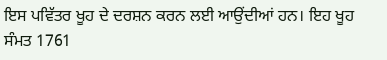ਇਸ ਪਵਿੱਤਰ ਖੂਹ ਦੇ ਦਰਸ਼ਨ ਕਰਨ ਲਈ ਆਉਂਦੀਆਂ ਹਨ। ਇਹ ਖੂਹ ਸੰਮਤ 1761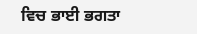ਵਿਚ ਭਾਈ ਭਗਤਾ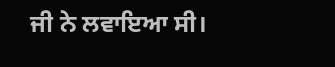ਜੀ ਨੇ ਲਵਾਇਆ ਸੀ।